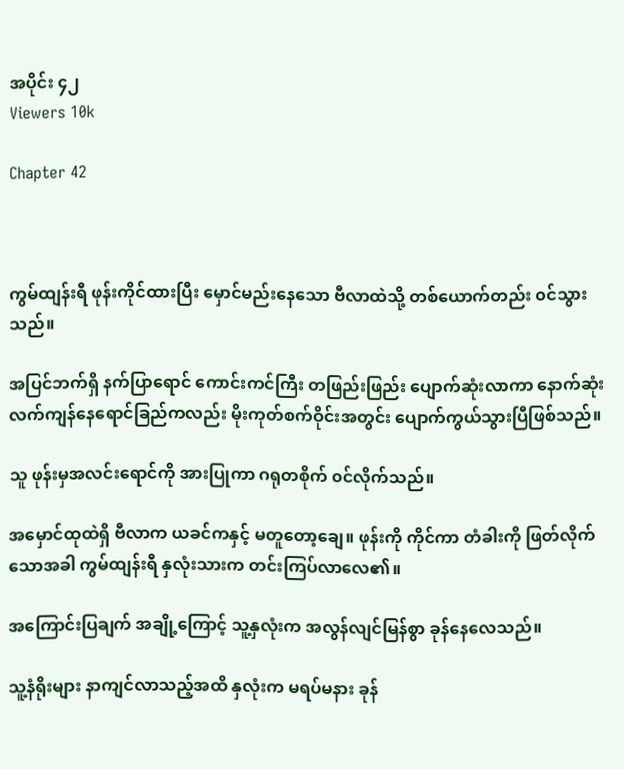အပိုင်း ၄၂
Viewers 10k

Chapter 42



ကွမ်ထျန်းရီ ဖုန်းကိုင်ထားပြီး မှောင်မည်းနေသော ဗီလာထဲသို့ တစ်ယောက်တည်း ၀င်သွားသည်။

အပြင်ဘက်ရှိ နက်ပြာရောင် ကောင်းကင်ကြီး တဖြည်းဖြည်း ပျောက်ဆုံးလာကာ နောက်ဆုံးလက်ကျန်နေရောင်ခြည်ကလည်း မိုးကုတ်စက်ဝိုင်းအတွင်း ပျောက်ကွယ်သွားပြီဖြစ်သည်။

သူ ဖုန်းမှအလင်းရောင်ကို အားပြုကာ ဂရုတစိုက် ၀င်လိုက်သည်။

အမှောင်ထုထဲရှိ ‌ဗီလာက ယခင်ကနှင့် မတူတော့ချေ။ ဖုန်းကို ကိုင်ကာ တံခါးကို ဖြတ်လိုက်သောအခါ ကွမ်ထျန်းရီ နှလုံးသားက တင်းကြပ်လာလေ၏။

အကြောင်းပြချက် အချို့ကြောင့် သူ့နှလုံးက အလွန်လျင်မြန်စွာ ခုန်နေလေသည်။

သူ့နံရိုးများ နာကျင်လာသည့်အထိ နှလုံးက မရပ်မနား ခုန်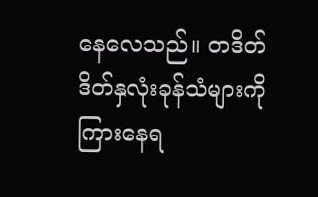နေလေသည်။ တဒိတ်ဒိတ်နှလုံးခုန်သံများကို ကြားနေရ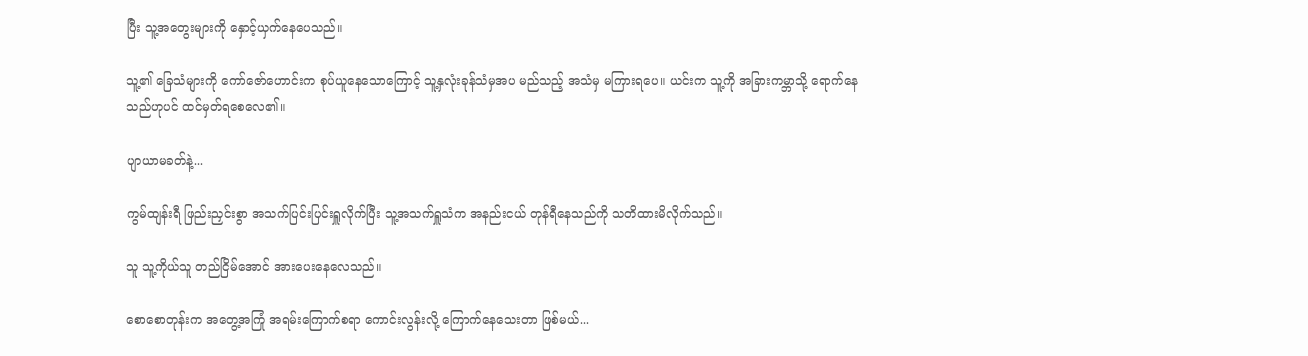ပြီး သူ့အတွေးများကို နှောင့်ယှက်နေပေသည်။

သူ့၏ ခြေသံများကို ကော်ဇော်ဟောင်းက စုပ်ယူနေသောကြောင့် သူ့နှလုံးခုန်သံမှအပ မည်သည့် အသံမှ မကြားရပေ။ ယင်းက သူ့ကို အခြားကမ္ဘာသို့ ရောက်နေသည်ဟုပင် ထင်မှတ်ရစေလေ၏။

ပျာယာမခတ်နဲ့...

ကွမ်ထျန်းရီ ဖြည်းညှင်းစွာ အသက်ပြင်းပြင်းရှူလိုက်ပြီး သူ့အသက်ရှူသံက အနည်းငယ် တုန်ရီနေသည်ကို သတိထားမိလိုက်သည်။

သူ သူ့ကိုယ်သူ တည်ငြိမ်အောင် အားပေးနေလေသည်။

စောစောတုန်းက အတွေ့အကြုံ အရမ်းကြောက်စရာ ကောင်းလွန်းလို့ ကြောက်နေသေးတာ ဖြစ်မယ်...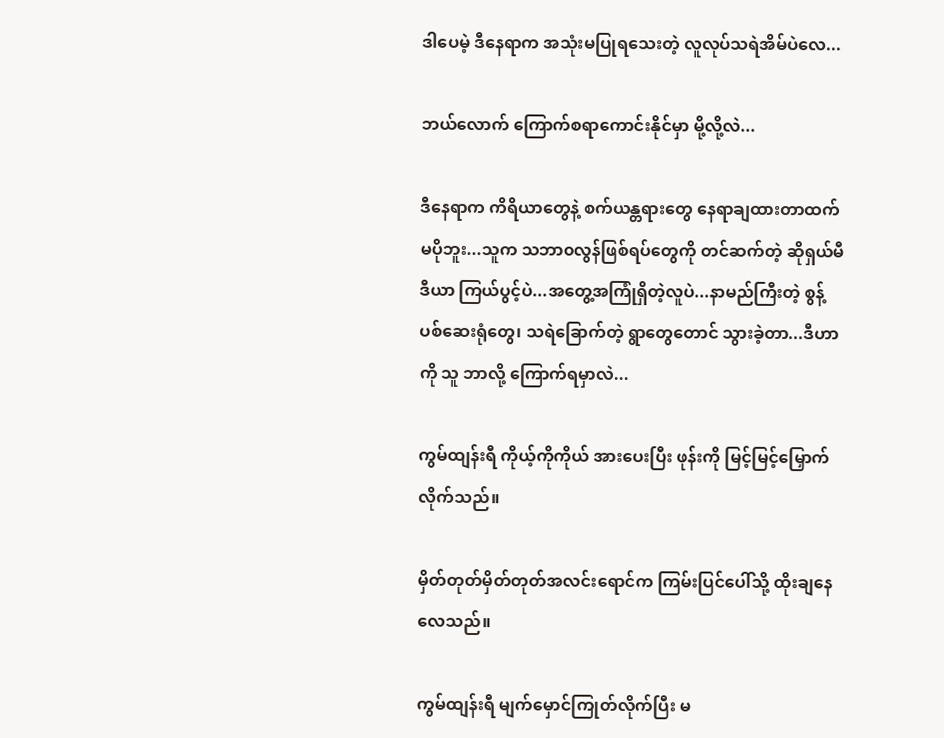ဒါပေမဲ့ ဒီနေရာက အသုံးမပြုရသေးတဲ့ လူလုပ်သရဲအိမ်ပဲလေ...

ဘယ်လောက် ကြောက်စရာကောင်းနိုင်မှာ မို့လို့လဲ...

ဒီနေရာက ကိရိယာတွေနဲ့ စက်ယန္တရားတွေ နေရာချထားတာထက် မပိုဘူး...သူက သဘာ၀လွန်ဖြစ်ရပ်တွေကို တင်ဆက်တဲ့ ဆိုရှယ်မီဒီယာ ကြယ်ပွင့်ပဲ...အတွေ့အကြုံရှိတဲ့လူပဲ...နာမည်ကြီးတဲ့ စွန့်ပစ်ဆေးရုံတွေ၊ သရဲခြောက်တဲ့ ရွာတွေတောင် သွားခဲ့တာ...ဒီဟာကို သူ ဘာလို့ ကြောက်ရမှာလဲ...

ကွမ်ထျန်းရီ ကိုယ့်ကိုကိုယ် အားပေးပြီး ဖုန်းကို မြင့်မြင့်မြှောက်လိုက်သည်။

မှိတ်တုတ်မှိတ်တုတ်အလင်းရောင်က ကြမ်းပြင်ပေါ်သို့ ထိုးချနေလေသည်။

ကွမ်ထျန်းရီ မျက်မှောင်ကြုတ်လိုက်ပြီး မ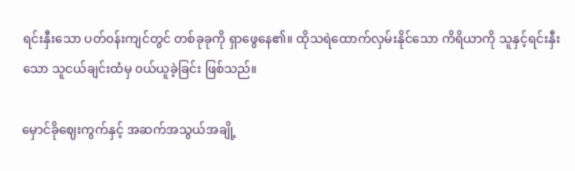ရင်းနှီးသော ပတ်၀န်းကျင်တွင် တစ်ခုခုကို ရှာဖွေနေ၏။ ထိုသရဲ‌ထောက်လှမ်းနိုင်သော ကိရိယာကို သူနှင့်ရင်းနှီးသော သူငယ်ချင်းထံမှ ၀ယ်ယူခဲ့ခြင်း ဖြစ်သည်။

မှောင်ခိုဈေးကွက်နှင့် အဆက်အသွယ်အချို့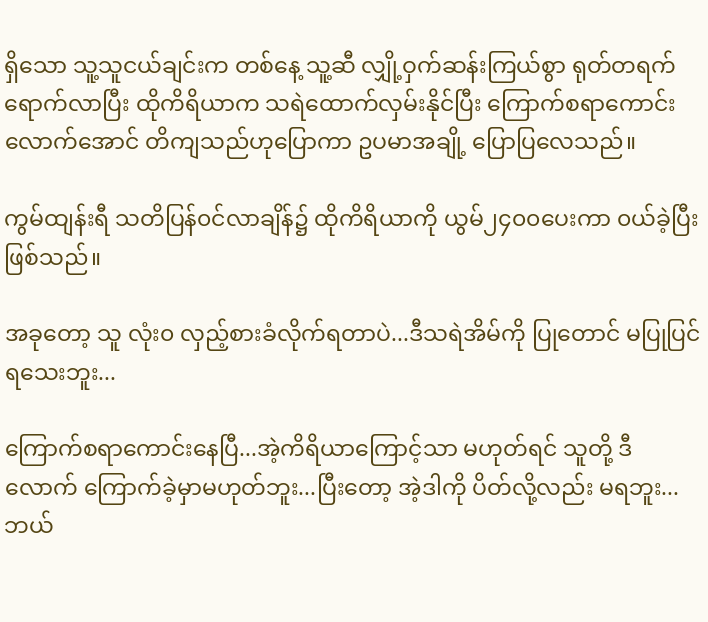ရှိသော သူ့သူငယ်ချင်းက တစ်နေ့ သူ့ဆီ လျှို့ဝှက်ဆန်းကြယ်စွာ ရုတ်တရက် ရောက်လာပြီး ထိုကိရိယာက သရဲထောက်လှမ်းနိုင်ပြီး ကြောက်စရာကောင်းလောက်အောင် တိကျသည်ဟုပြောကာ ဥပမာအချို့ ပြောပြလေသည်။

ကွမ်ထျန်းရီ သတိပြန်၀င်လာချိန်၌ ထိုကိရိယာကို ယွမ်၂၄၀၀ပေးကာ ၀ယ်ခဲ့ပြီးဖြစ်သည်။

အခုတော့ သူ လုံး၀ လှည့်စားခံလိုက်ရတာပဲ...ဒီသရဲအိမ်ကို ပြုတောင် မပြုပြင်ရသေးဘူး...

ကြောက်စရာကောင်းနေပြီ...အဲ့ကိရိယာကြောင့်သာ မဟုတ်ရင် သူတို့ ဒီလောက် ကြောက်ခဲ့မှာမဟုတ်ဘူး...ပြီးတော့ အဲ့ဒါကို ပိတ်လို့လည်း မရဘူး...ဘယ်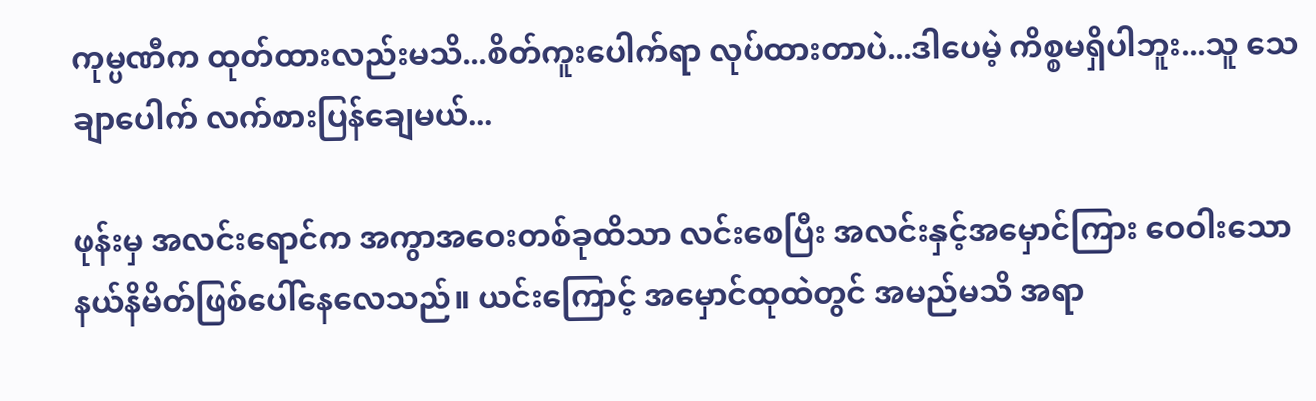ကုမ္ပဏီက ထုတ်ထားလည်းမသိ...စိတ်ကူးပေါက်ရာ လုပ်ထားတာပဲ...ဒါပေမဲ့ ကိစ္စမရှိပါဘူး...သူ သေချာပေါက် လက်စားပြန်ချေမယ်...

ဖုန်းမှ အလင်းရောင်က အကွာအဝေးတစ်ခုထိသာ လင်း‌စေပြီး အလင်းနှင့်အမှောင်ကြား‌ ဝေဝါးသော နယ်နိမိတ်‌ဖြစ်ပေါ်နေလေသည်။ ယင်းကြောင့် အမှောင်ထုထဲတွင် အမည်မသိ အရာ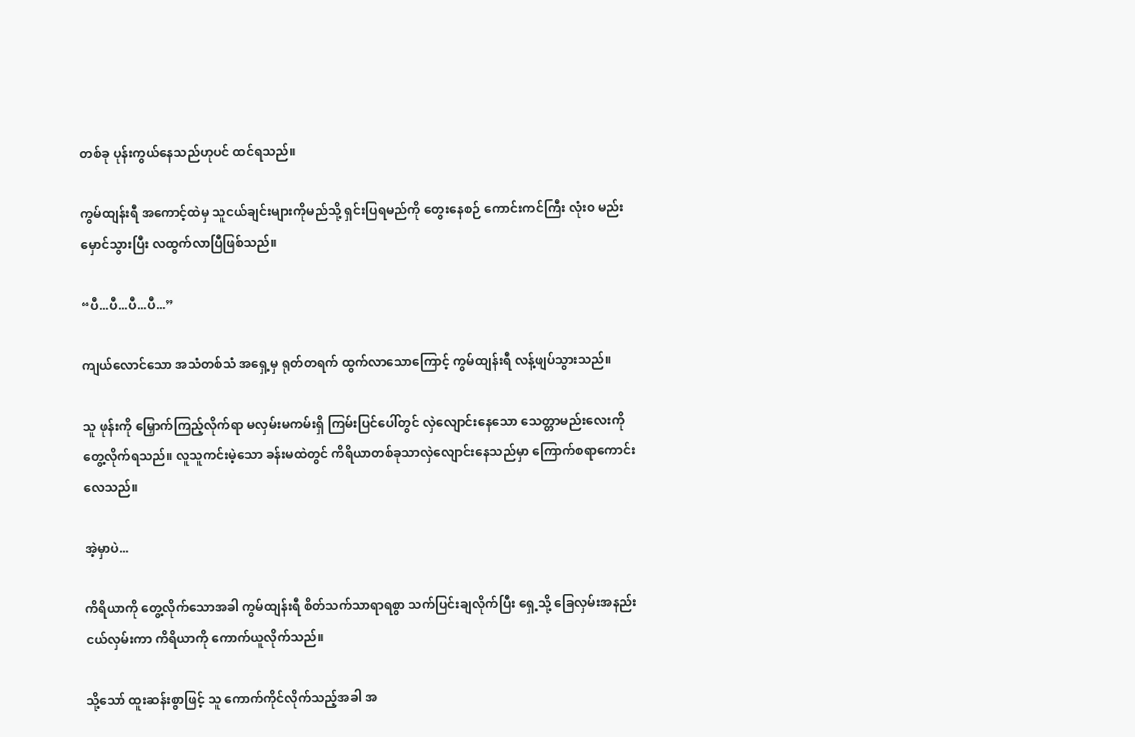တစ်ခု ပုန်းကွယ်နေသည်ဟုပင် ထင်ရသည်။

ကွမ်ထျန်းရီ အကောင့်ထဲမှ သူငယ်ချင်းများကိုမည်သို့ ရှင်းပြရမည်ကို တွေးနေစဉ် ကောင်းကင်ကြီး လုံး၀ မည်းမှောင်သွားပြီး လထွက်လာပြီဖြစ်သည်။

“ပီ...ပီ...ပီ...ပီ...”

ကျယ်လောင်သော အသံတစ်သံ အရှေ့မှ ရုတ်တရက် ထွက်လာသောကြောင့် ကွမ်ထျန်းရီ လန့်ဖျပ်သွားသည်။

သူ ဖုန်းကို မြှောက်ကြည့်လိုက်ရာ မလှမ်းမကမ်းရှိ ကြမ်းပြင်ပေါ်တွင် လှဲလျောင်းနေသော သေတ္တာမည်းလေးကို တွေ့လိုက်ရသည်။ လူသူကင်းမဲ့သော ခန်းမထဲတွင် ကိရိယာတစ်ခုသာလှဲလျောင်းနေသည်မှာ ကြောက်စရာကောင်းလေသည်။

အဲ့မှာပဲ...

ကိရိယာကို တွေ့လိုက်သောအခါ ကွမ်ထျန်းရီ စိတ်သက်သာရာရစွာ သက်ပြင်းချလိုက်ပြီး ရှေ့သို့ ခြေလှမ်းအနည်းငယ်လှမ်းကာ ကိရိယာကို ကောက်ယူလိုက်သည်။

သို့သော် ထူးဆန်းစွာဖြင့် သူ ကောက်ကိုင်လိုက်သည့်အခါ အ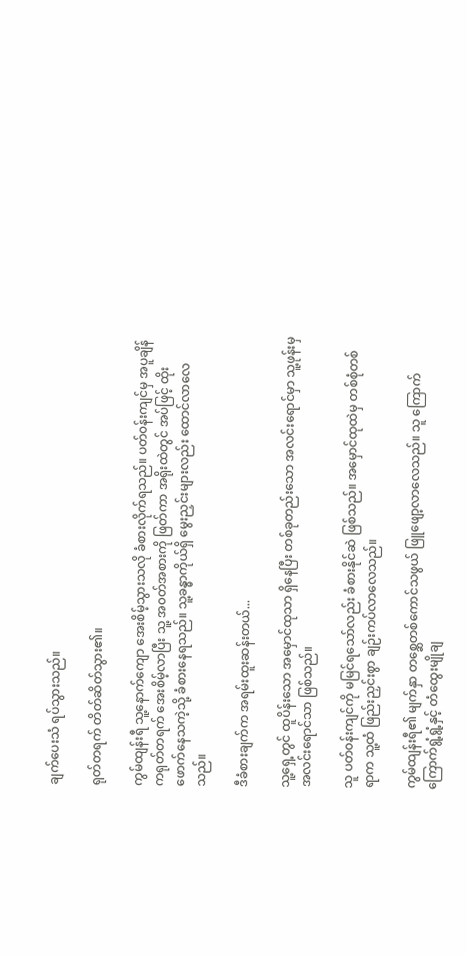ချက်ပေးသံ ရပ်သွားသည်။

ရုတ်တရက် တိတ်ဆိတ်သွား၏။

ကွမ်ထျန်းရီ သူ့နောက်ကျော အေးစိမ့်သွားသလို ခံစားလိုက်ရသည်။ ပတ်၀န်းကျင်မှ အပူချိန်ကရုတ်တရက် အေးစိမ့်လာပြီး သူ့ အ၀တ်အစားကို ဖြတ်ကာ အရိုးထဲတွင် အပ်ဖြင့် ထိုးဖောက်နေသကဲ့သို့ ခံစားနေရသည်။ သူ့ခန္ဓာကိုယ်ရှိ မွေးညှင်းများလည်း ထောင်လာလေသည်။

ဒီခံစားချက်က အရမ်းထူးဆန်းတယ်...

သူ့ရှေ့တွင် ထူပိန်းသော အမှောင်ထုသာ ရှိနေပြီး တစ်ခုတည်းသော အလင်းရောင်မှာ သူ့ဖုန်းမှ အလင်းရောင်သာ ဖြစ်သည်။

သူ ပတ်၀န်းကျင်ကို မမြင်ရသော်လည်း ခံစားနိုင်ဆဲ ဖြစ်သည်။ အမှောင်ထုထဲမှ တစ်စုံတစ်ရာက သူ့ထံ ဖြည်းညှင်းစွာ ချဉ်းကပ်လာလေသည်။

ကွမ်ထျန်းရီ၏ မျက်နှာ တစ္ဆေတစ်ကောင်သဖွယ် ဖြူဖျော့လာလေသည်။ ‌သူ ကြောက်ကြောက်ရွံ့ရွံ့နှင့် တံထွေးမျိုချ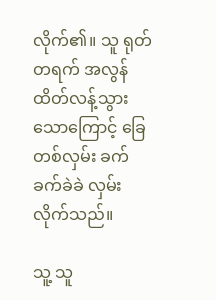လိုက်၏။ သူ ရုတ်တရက် အလွန်ထိတ်လန့်သွားသောကြောင့် ခြေတစ်လှမ်း ခက်ခက်ခဲခဲ လှမ်းလိုက်သည်။

သူ့ သူ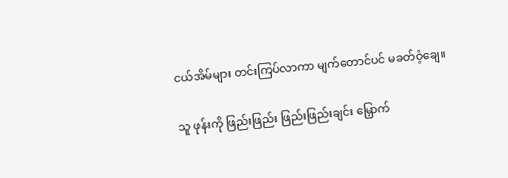ငယ်အိမ်များ တင်းကြပ်လာကာ မျက်တောင်ပင် မခတ်ဝံ့ချေ။

သူ ဖုန်းကို ဖြည်းဖြည်း ဖြည်းဖြည်းချင်း မြှောက်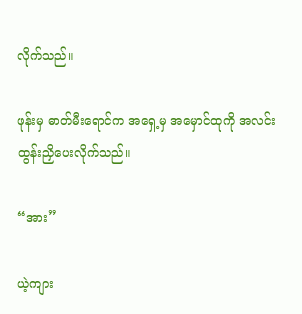လိုက်သည်။

ဖုန်းမှ ဓာတ်မီးရောင်က အရှေ့မှ အမှောင်ထုကို အလင်းထွန်းညှိပေးလိုက်သည်။

“အား”

ယဲ့ကျား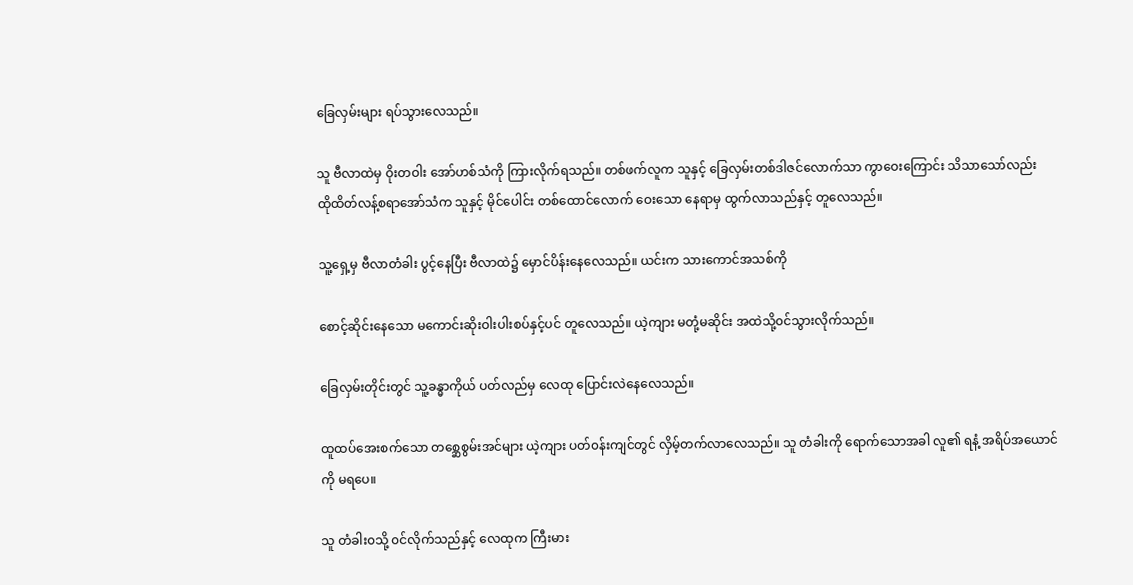ခြေလှမ်းများ ရပ်သွားလေသည်။

သူ ဗီလာထဲမှ ဝိုးတဝါး အော်ဟစ်သံကို ကြားလိုက်ရသည်။ တစ်ဖက်လူက သူနှင့် ခြေလှမ်းတစ်ဒါဇင်လောက်သာ ကွာဝေးကြောင်း သိသာသော်လည်း ထို‌ထိတ်လန့်စရာအော်သံက သူနှင့် မိုင်ပေါင်း တစ်ထောင်လောက် ဝေးသော နေရာမှ ထွက်လာသည်နှင့် တူလေသည်။

သူ့ရှေ့မှ ဗီလာတံခါး ပွင့်နေပြီး ဗီလာထဲ၌ မှောင်ပိန်းနေလေသည်။ ယင်းက သားကောင်အသစ်ကို

စောင့်ဆိုင်းနေသော မကောင်းဆိုးဝါးပါးစပ်နှင့်ပင် တူလေသည်။ ယဲ့ကျား မတုံ့မဆိုင်း အထဲသို့၀င်သွားလိုက်သည်။

ခြေလှမ်းတိုင်းတွင် သူ့ခန္ဓာကိုယ် ပတ်လည်မှ လေထု ပြောင်းလဲနေလေသည်။

ထူထပ်အေးစက်သော တစ္ဆေစွမ်းအင်များ ယဲ့ကျား ပတ်၀န်းကျင်တွင် လှိမ့်တက်လာလေသည်။ သူ တံခါးကို ရောက်သောအခါ လူ၏ ရနံ့ အရိပ်အယောင်ကို မရပေ။

သူ တံခါး၀သို့ ၀င်လိုက်သည်နှင့် လေထုက ကြီးမား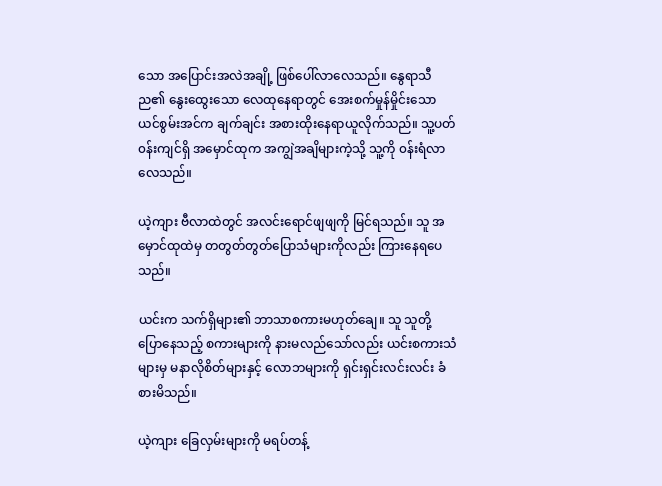သော အပြောင်းအလဲအချို့ ဖြစ်ပေါ်လာလေသည်။ နွေရာသီည၏ ‌နွေးထွေးသော လေထု‌နေရာတွင် အေးစက်မှုန်မှိုင်းသော ယင်စွမ်းအင်က ချက်ချင်း အစားထိုးနေရာယူလိုက်သည်။ သူ့ပတ်၀န်းကျင်ရှိ အမှောင်ထုက အကျွဲအချိများကဲ့သို့ သူ့ကို ၀န်းရံလာလေသည်။

ယဲ့ကျား ဗီလာထဲတွင် အလင်းရောင်ဖျဖျကို မြင်ရသည်။ သူ အမှောင်ထုထဲမှ တတွတ်တွတ်ပြောသံများကိုလည်း ကြားနေရပေသည်။

ယင်းက သက်ရှိများ၏ ဘာသာစကားမဟုတ်ချေ။ သူ သူတို့ ပြောနေသည့် စကားများကို နားမလည်သော်လည်း ယင်းစကားသံများမှ မနာလိုစိတ်များနှင့် လောဘများကို ရှင်းရှင်းလင်းလင်း ခံစားမိသည်။

ယဲ့ကျား ခြေလှမ်းများကို မရပ်တန့်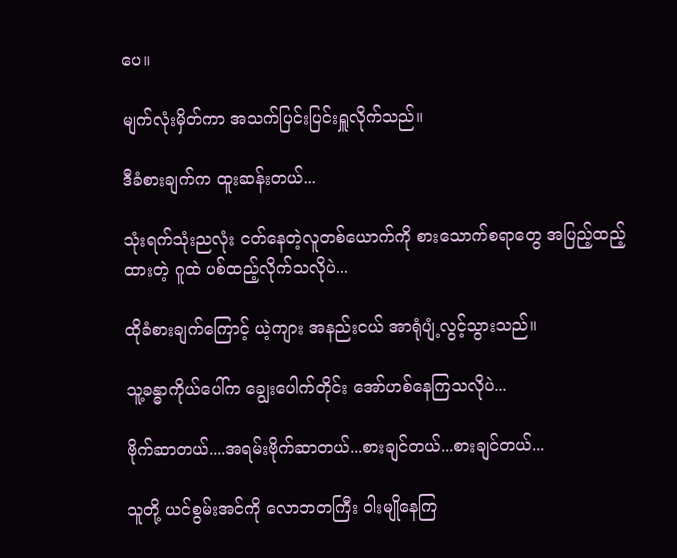ပေ။

မျက်လုံးမှိတ်ကာ အသက်ပြင်းပြင်းရှူလိုက်သည်။

ဒီခံစားချက်က ထူးဆန်းတယ်...

သုံးရက်သုံးညလုံး ငတ်နေတဲ့လူတစ်ယောက်ကို စားသောက်စရာတွေ အပြည့်ထည့်ထားတဲ့ ဂူထဲ ပစ်ထည့်လိုက်သလိုပဲ...

ထိုခံစားချက်ကြောင့် ယဲ့ကျား အနည်းငယ် အာရုံပျံ့လွင့်သွားသည်။

သူ့ခန္ဓာကိုယ်‌ပေါ်က ချွေးပေါက်တိုင်း အော်ဟစ်နေကြသလိုပဲ...

ဗိုက်ဆာတယ်....အရမ်းဗိုက်ဆာတယ်...စားချင်တယ်...စားချင်တယ်...

သူတို့ ယင်စွမ်းအင်ကို လောဘတကြီး ဝါးမျိုနေကြ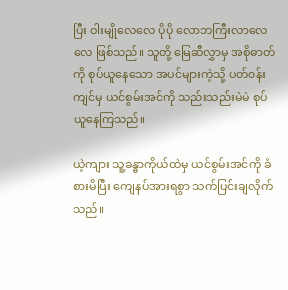ပြီး ‌ဝါးမျိုလေလေ ပိုပို လောဘကြီးလာလေလေ ဖြစ်သည်။ သူတို့ မြေဆီလွှာမှ အစိုဓာတ်ကို စုပ်ယူနေသော အပင်များကဲ့သို့ ပတ်၀န်းကျင်မှ ယင်စွမ်းအင်ကို သည်းသည်းမဲမဲ စုပ်ယူနေကြသည်။

ယဲ့ကျား သူ့ခန္ဓာကိုယ်ထဲမှ ယင်စွမ်းအင်ကို ခံစားမိပြီး ကျေနပ်အားရစွာ သက်ပြင်းချလိုက်သည်။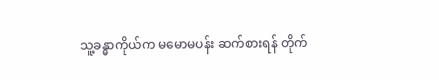သူ့ခန္ဓာကိုယ်က မ‌မောမပန်း ဆက်စားရန် တိုက်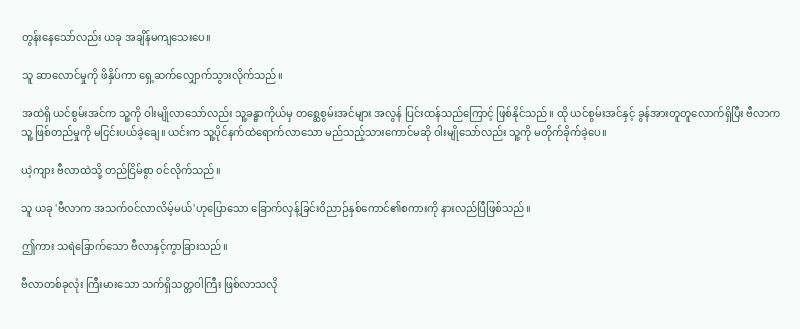တွန်းနေသော်လည်း ယခု အချိန်မကျသေးပေ။

သူ ‌ဆာလောင်မှုကို ဖိနှိပ်ကာ ရှေ့ဆက်လျှောက်သွားလိုက်သည်။

အထဲရှိ ယင်စွမ်းအင်က သူ့ကို ဝါးမျိုလာသော်လည်း သူ့ခန္ဓာကိုယ်မှ တစ္ဆေစွမ်းအင်များ အလွန် ပြင်းထန်သည်ကြောင့် ဖြစ်နိုင်သည်။ ထို ယင်စွမ်းအင်နှင့် ခွန်အားတူတူလောက်ရှိပြီး ဗီလာက သူ့ ဖြစ်တည်မှုကို မငြင်းပယ်ခဲ့ချေ။ ယင်းက သူ့ပိုင်နက်ထဲရောက်လာသော မည်သည့်သားကောင်မဆို ဝါးမျိုသော်လည်း သူ့ကို မတိုက်ခိုက်ခဲ့ပေ။

ယဲ့ကျား ဗီလာထဲသို့ တည်ငြိမ်စွာ ၀င်လိုက်သည်။

သူ ယခု 'ဗီလာက အသက်၀င်လာလိမ့်မယ်'ဟုပြောသော ခြောက်လှန့်ခြင်းဝိညာဉ်နှစ်ကောင်၏စကားကို နားလည်ပြီဖြစ်သည်။

ဤကား သရဲခြောက်သော ဗီလာနှင့်ကွာခြားသည်။

ဗီလာတစ်ခုလုံး ကြီးမားသော သက်ရှိသတ္တဝါကြီး ဖြစ်လာသလို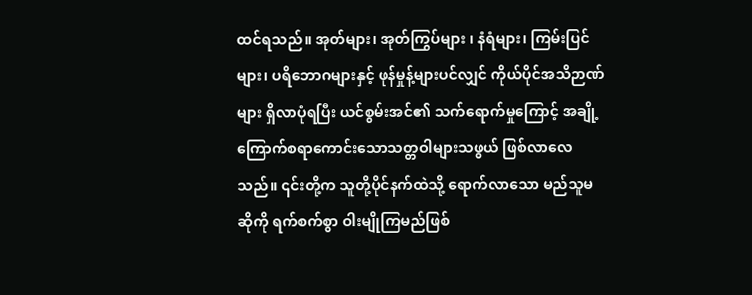ထင်ရသည်။ အုတ်များ၊ အုတ်ကြွပ်များ ၊ နံရံများ၊ ကြမ်းပြင်များ၊ ပရိဘောဂများနှင့် ဖုန်မှုန့်များပင်လျှင် ကိုယ်ပိုင်အသိဉာဏ်များ ရှိလာပုံရပြီး ယင်စွမ်းအင်၏ သက်ရောက်မှုကြောင့် အချို့ကြောက်စရာကောင်းသောသတ္တဝါများသဖွယ် ဖြစ်လာလေသည်။ ၎င်းတို့က သူတို့ပိုင်နက်ထဲသို့ ရောက်လာသော မည်သူမဆိုကို ရက်စက်စွာ ဝါးမျိုကြမည်ဖြစ်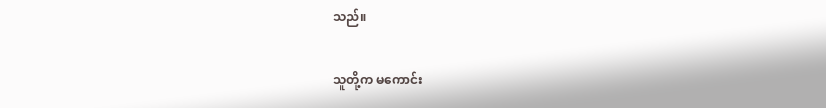သည်။

သူတို့က မကောင်း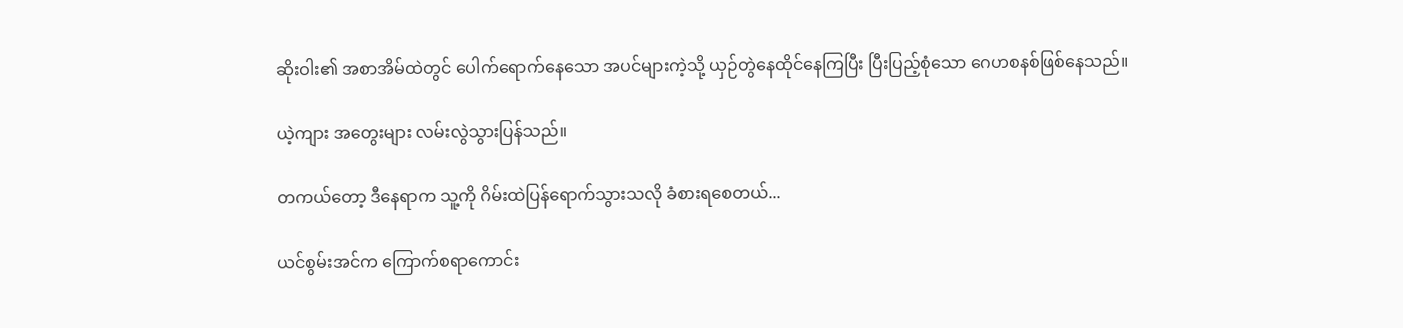ဆိုးဝါး၏ အစာအိမ်ထဲတွင် ပေါက်ရောက်နေသော အပင်များကဲ့သို့ ယှဉ်တွဲနေထိုင်နေကြပြီး ပြီးပြည့်စုံသော ဂေဟစနစ်ဖြစ်နေသည်။

ယဲ့ကျား အတွေးများ လမ်းလွဲသွားပြန်သည်။

တကယ်တော့ ဒီနေရာက သူ့ကို ဂိမ်းထဲပြန်ရောက်သွားသလို ခံစားရစေတယ်...

ယင်စွမ်းအင်က ကြောက်စရာကောင်း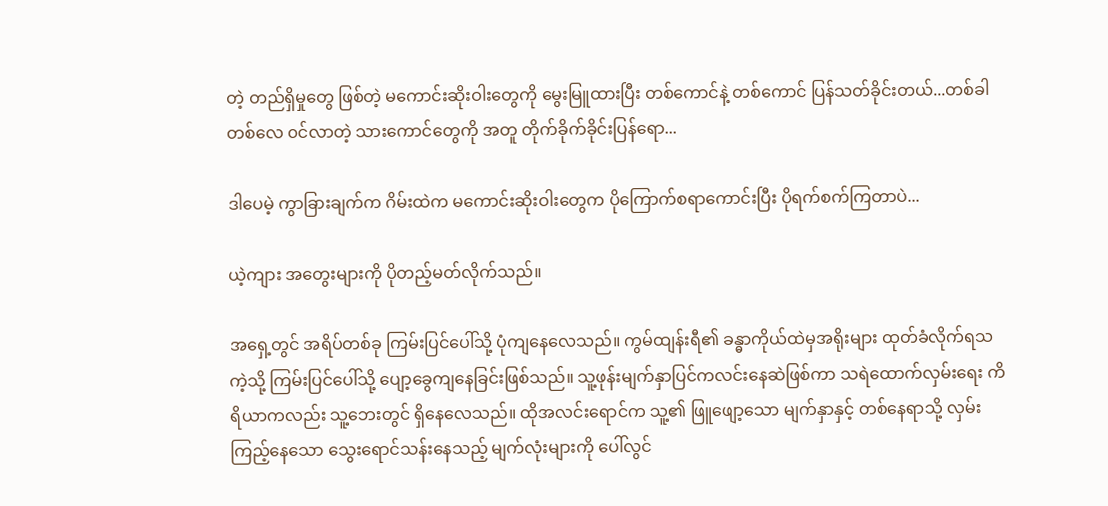တဲ့ တည်ရှိမှုတွေ ဖြစ်တဲ့ မကောင်းဆိုးဝါးတွေကို မွေးမြူထားပြီး တစ်ကောင်နဲ့ တစ်ကောင် ပြန်သတ်ခိုင်းတယ်...တစ်ခါတစ်လေ ၀င်လာတဲ့ သားကောင်တွေကို အတူ တိုက်ခိုက်ခိုင်းပြန်ရော...

ဒါပေမဲ့ ကွာခြားချက်က ဂိမ်းထဲက မကောင်းဆိုးဝါးတွေက ပိုကြောက်စရာကောင်းပြီး ပိုရက်စက်ကြတာပဲ...

ယဲ့ကျား အတွေးများကို ပိုတည့်မတ်လိုက်သည်။

အရှေ့တွင် အရိပ်တစ်ခု ကြမ်းပြင်ပေါ်သို့ ပုံကျနေလေသည်။ ကွမ်ထျန်းရီ၏ ခန္ဓာကိုယ်ထဲမှအရိုးများ ထုတ်ခံလိုက်ရသကဲ့သို့ ကြမ်းပြင်ပေါ်သို့ ပျော့ခွေကျနေခြင်းဖြစ်သည်။ သူ့ဖုန်းမျက်နှာပြင်ကလင်းနေဆဲဖြစ်ကာ သရဲထောက်လှမ်းရေး ကိရိယာကလည်း သူ့ဘေးတွင် ရှိနေလေသည်။ ထိုအလင်းရောင်က သူ့၏ ဖြူဖျော့သော မျက်နှာနှင့် တစ်နေရာသို့ လှမ်းကြည့်နေသော သွေးရောင်သန်းနေသည့် မျက်လုံးများကို ပေါ်လွင်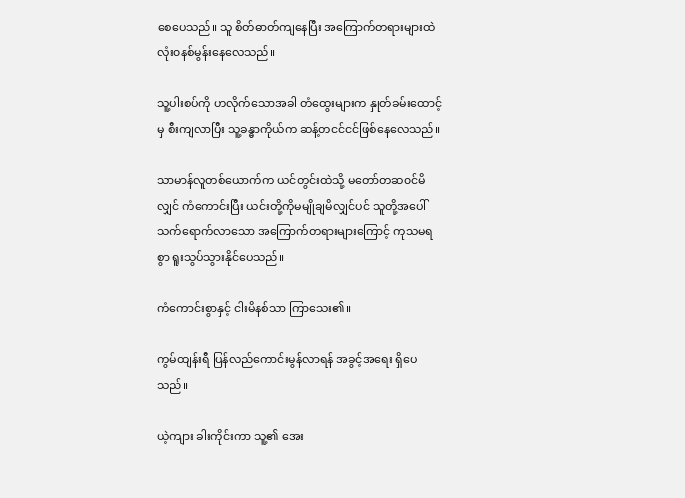စေပေသည်။ သူ စိတ်ဓာတ်ကျနေပြီး အကြောက်တရားများထဲ လုံး၀နစ်မွန်းနေလေသည်။

သူ့ပါးစပ်ကို ဟလိုက်သောအခါ တံထွေးများက နှုတ်ခမ်းထောင့်မှ စီးကျလာပြီး သူ့ခန္ဓာကိုယ်က ဆန့်တငင်ငင်ဖြစ်နေလေသည်။

သာမာန်လူတစ်ယောက်က ယင်တွင်းထဲသို့ မတော်တ‌ဆ၀င်မိလျှင် ကံကောင်းပြီး ယင်းတို့ကိုမမျိုချမိလျှင်ပင် သူတို့အပေါ် သက်ရောက်လာသော အကြောက်တရားများကြောင့် ကုသမရစွာ ရူးသွပ်သွားနိုင်ပေသည်။

ကံကောင်းစွာနှင့် ငါးမိနစ်သာ ကြာသေး၏။

ကွမ်ထျန်းရီ ပြန်လည်ကောင်းမွန်လာရန် အခွင့်အရေး ရှိပေသည်။

ယဲ့ကျား ခါးကိုင်းကာ သူ့၏ အေး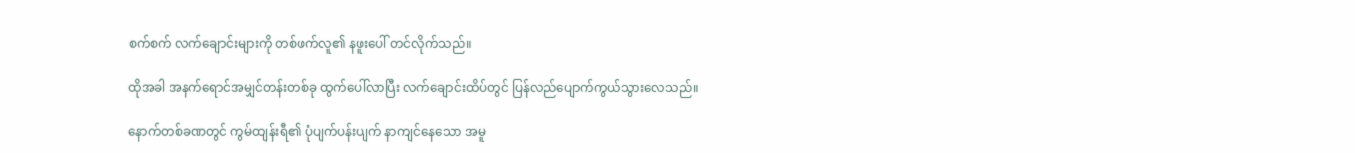စက်စက် လက်ချောင်းများကို တစ်ဖက်လူ၏ နဖူးပေါ် တင်လိုက်သည်။

ထိုအခါ အနက်ရောင်အမျှင်တန်းတစ်ခု ထွက်ပေါ်လာပြီး လက်ချောင်းထိပ်တွင် ပြန်လည်ပျောက်ကွယ်သွားလေသည်။

နောက်တစ်ခဏတွင် ကွမ်ထျန်းရီ၏ ပုံပျက်ပန်းပျက် နာကျင်နေသော အမူ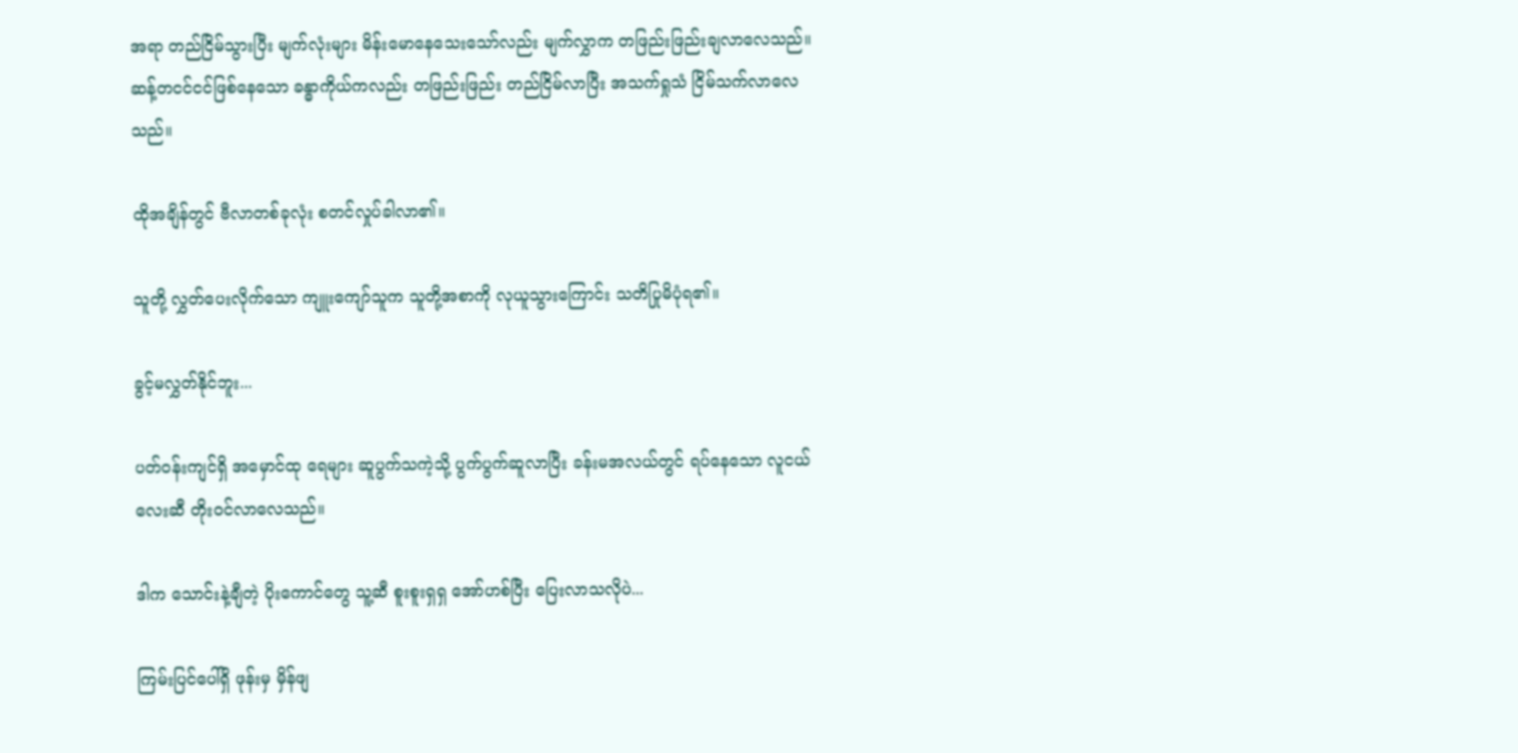အရာ တည်ငြိမ်သွားပြီး မျက်လုံးများ မိန်းမောနေသေးသော်လည်း မျက်လွှာက တဖြည်းဖြည်းချလာ‌‌လေသည်။ ဆန့်တငင်ငင်ဖြစ်နေသော ခန္ဓာကိုယ်ကလည်း တဖြည်းဖြည်း တည်ငြိမ်လာပြီး အသက်ရှုသံ ငြိမ်သက်လာလေသည်။

ထိုအချိန်တွင် ဗီလာတစ်ခုလုံး စတင်လှုပ်ခါလာ၏။

သူတို့ လွှတ်ပေးလိုက်သော ကျူးကျော်သူက သူတို့အစာကို လုယူသွားကြောင်း သတိပြုမိပုံရ၏။

ခွင့်မလွှတ်နိုင်ဘူး...

ပတ်၀န်းကျင်ရှိ အမှောင်ထု ရေများ ဆူပွက်သကဲ့သို့ ပွက်ပွက်ဆူလာပြီး ခန်းမအလယ်တွင် ရပ်နေသော လူငယ်လေးဆီ တိုး၀င်လာလေသည်။

ဒါက သောင်းနဲ့ချီတဲ့ ပိုးကောင်တွေ သူ့ဆီ စူးစူးရှရှ အော်ဟစ်ပြီး ပြေးလာသလိုပဲ...

ကြမ်းပြင်ပေါ်ရှိ ဖုန်းမှ မှိန်ဖျ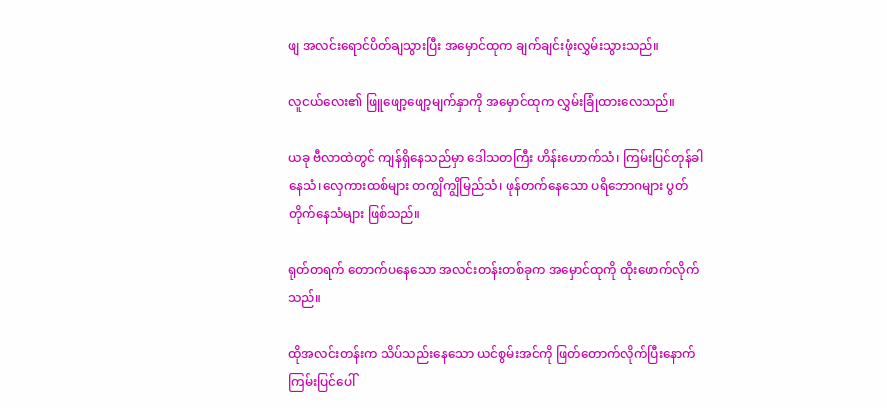ဖျ အလင်းရောင်ပိတ်ချသွားပြီး အမှောင်ထုက ချက်ချင်းဖုံးလွှမ်းသွားသည်။

လူငယ်လေး၏ ဖြူဖျော့ဖျော့မျက်နှာကို အမှောင်ထုက လွှမ်းခြုံထားလေသည်။

ယခု ဗီလာထဲတွင် ကျန်ရှိနေသည်မှာ ‌ဒေါသတကြီး ဟိန်းဟောက်သံ၊ ကြမ်းပြင်တုန်ခါနေသံ၊လှေကားထစ်များ တကျွိကျွိမြည်သံ၊ ဖုန်တက်နေသော ပရိဘောဂများ ပွတ်တိုက်‌နေသံများ ဖြစ်သည်။

ရုတ်တရက် တောက်ပနေသော အလင်းတန်းတစ်ခုက အမှောင်ထုကို ထိုးဖောက်လိုက်သည်။

ထိုအလင်းတန်းက သိပ်သည်းနေသော ယင်စွမ်းအင်ကို ဖြတ်တောက်လိုက်ပြီး‌နောက် ကြမ်းပြင်ပေါ်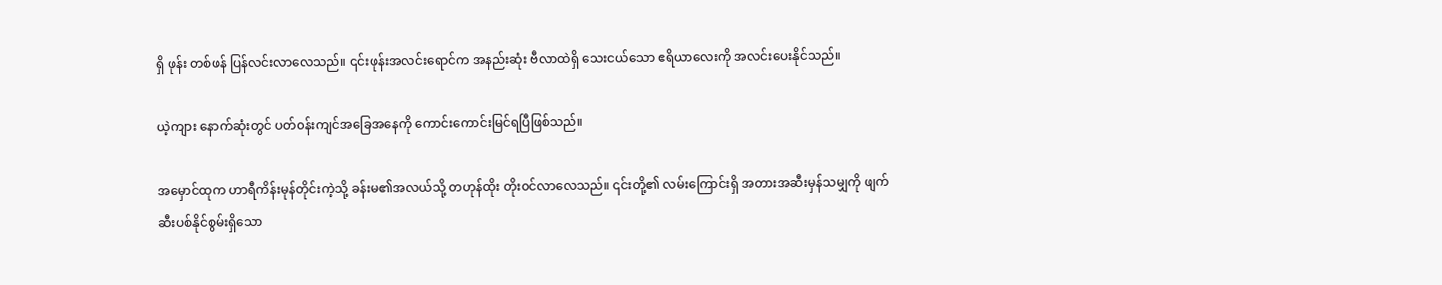ရှိ ဖုန်း တစ်ဖန် ပြန်လင်းလာလေသည်။ ၎င်းဖုန်းအလင်းရောင်က အနည်းဆုံး ဗီလာထဲရှိ သေးငယ်သော ဧရိယာလေးကို အ‌လင်းပေးနိုင်သည်။

ယဲ့ကျား ‌နောက်ဆုံးတွင် ပတ်၀န်းကျင်အခြေအနေကို ကောင်းကောင်းမြင်ရပြီဖြစ်သည်။

အမှောင်ထုက ဟာရီကိန်းမုန်တိုင်းကဲ့သို့ ခန်းမ၏အလယ်သို့ တဟုန်ထိုး တိုး၀င်လာလေသည်။ ၎င်းတို့၏ လမ်းကြောင်းရှိ အတားအဆီးမှန်သမျှကို ဖျက်ဆီးပစ်နိုင်စွမ်းရှိသော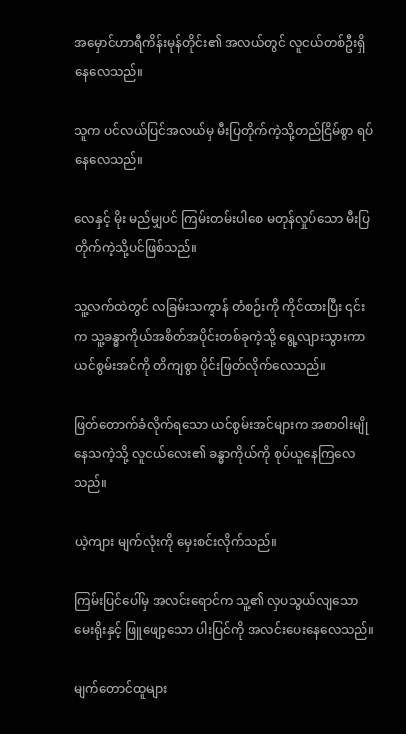အမှောင်ဟာရီကိန်းမုန်တိုင်း၏ အလယ်တွင် လူငယ်တစ်ဦးရှိနေလေသည်။

သူက ပင်လယ်ပြင်အလယ်မှ မီးပြတိုက်ကဲ့သို့တည်ငြိမ်စွာ ရပ်နေလေသည်။

လေနှင့် မိုး မည်မျှပင် ကြမ်းတမ်းပါစေ မတုန်လှုပ်သော မီးပြတိုက်ကဲ့သို့ပင်ဖြစ်သည်။

သူ့လက်ထဲတွင် လခြမ်းသက္ဍာန် တံစဉ်းကို ကိုင်ထားပြီး ၎င်းက သူ့ခန္ဓာကိုယ်အစိတ်အပိုင်းတစ်ခုကဲ့သို့ ရွေ့လျားသွားကာ ယင်စွမ်းအင်ကို တိကျစွာ ပိုင်းဖြတ်လိုက်လေသည်။

ဖြတ်တောက်ခံလိုက်ရသော ယင်စွမ်းအင်များက အစာဝါးမျိုနေသကဲ့သို့ လူငယ်လေး၏ ခန္ဓာကိုယ်ကို စုပ်ယူနေကြလေသည်။

ယဲ့ကျား မျက်လုံးကို မှေးစင်းလိုက်သည်။

ကြမ်းပြင်ပေါ်မှ အလင်းရောင်က သူ့၏ လှပသွယ်လျသော မေးရိုးနှင့် ဖြူဖျော့သော ပါးပြင်ကို အလင်းပေးနေလေသည်။

မျက်တောင်ထူများ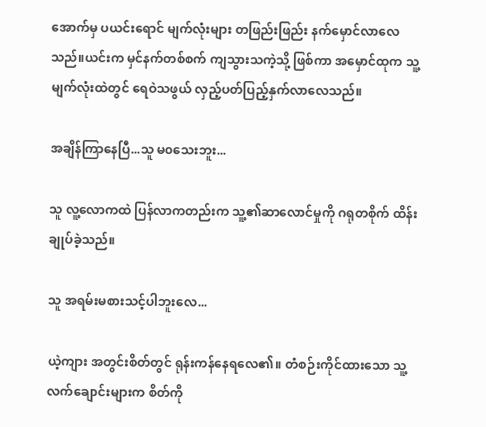အောက်မှ ပယင်းရောင် မျက်လုံးများ တဖြည်းဖြည်း နက်မှောင်လာလေသည်။ယင်းက မှင်နက်တစ်စက် ကျသွားသကဲ့သို့ ဖြစ်ကာ အမှောင်ထုက သူ့မျက်လုံးထဲတွင် ရေဝဲသဖွယ် လှည့်ပတ်ပြည့်နှက်လာလေသည်။

အချိန်ကြာနေပြီ...သူ မ၀သေးဘူး...

သူ လူ့လောကထဲ ပြန်လာကတည်းက သူ့၏ဆာလောင်မှုကို ဂရုတစိုက် ထိန်းချုပ်ခဲ့သည်။

သူ အရမ်းမစားသင့်ပါဘူးလေ...

ယဲ့ကျား အတွင်းစိတ်တွင် ရုန်းကန်နေရလေ၏။ တံစဉ်းကိုင်ထားသော သူ့လက်ချောင်းများက စိတ်ကို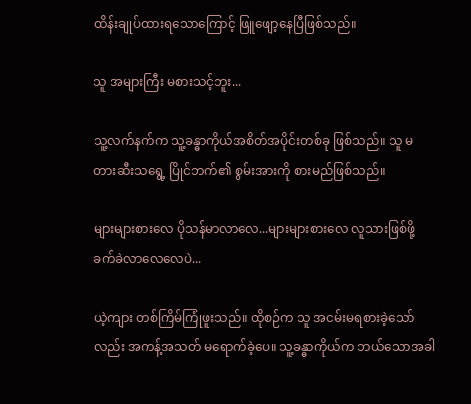ထိန်းချုပ်ထားရသောကြောင့် ဖြူဖျော့နေပြီဖြစ်သည်။

သူ အများကြီး မစားသင့်ဘူး...

သူ့လက်နက်က သူ့ခန္ဓာကိုယ်အစိတ်အပိုင်းတစ်ခု ဖြစ်သည်။ သူ မတားဆီးသရွေ့ ပြိုင်ဘက်၏ စွမ်းအားကို စားမည်ဖြစ်သည်။

များများစားလေ ပိုသန်မာလာလေ...များများစားလေ လူသားဖြစ်ဖို့ ခက်ခဲလာလေလေပဲ...

ယဲ့ကျား တစ်ကြိမ်ကြုံဖူးသည်။ ထိုစဉ်က သူ အငမ်းမရစားခဲ့သော်လည်း အကန့်အသတ် မရောက်ခဲ့ပေ။ သူ့ခန္ဓာကိုယ်က ဘယ်သောအခါ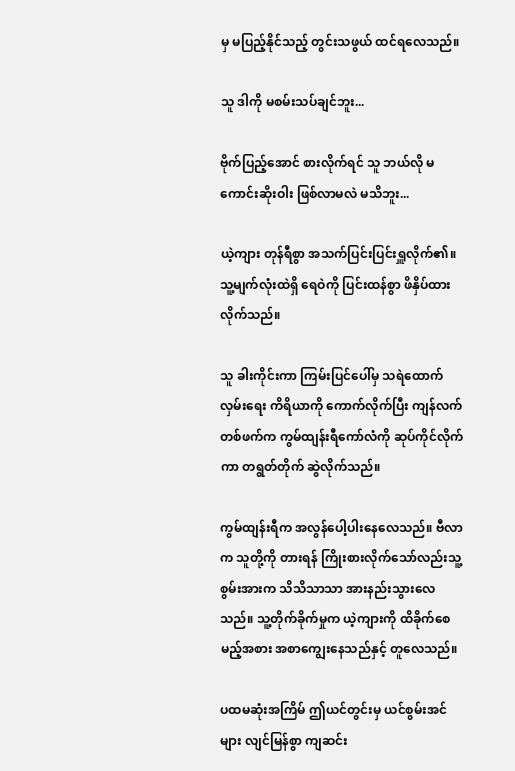မှ မပြည့်နိုင်သည့် တွင်းသဖွယ် ထင်ရလေသည်။

သူ ဒါကို မစမ်းသပ်ချင်ဘူး...

ဗိုက်‌ပြည့်အောင် စားလိုက်ရင် သူ ဘယ်လို မကောင်းဆိုးဝါး ဖြစ်လာမလဲ မသိဘူး...

ယဲ့ကျား တုန်ရီစွာ အသက်ပြင်းပြင်းရှူလိုက်၏။ သူ့မျက်လုံးထဲရှိ ရေဝဲကို ပြင်းထန်စွာ ဖိနှိပ်ထားလိုက်သည်။

သူ ခါးကိုင်းကာ ကြမ်းပြင်ပေါ်မှ သရဲထောက်လှမ်းရေး ကိရိယာကို ကောက်လိုက်ပြီး ကျန်လက်တစ်ဖက်က ကွမ်ထျန်းရီကော်လံကို ဆုပ်ကိုင်လိုက်ကာ တရွတ်တိုက် ဆွဲလိုက်သည်။

ကွမ်ထျန်းရီက အလွန်ပေါ့ပါးနေလေသည်။ ဗီလာက သူတို့ကို တားရန် ကြိုးစား‌လိုက်သော်လည်းသူ့စွမ်းအားက သိသိသာသာ အားနည်းသွား‌လေသည်။ သူ့တိုက်ခိုက်မှုက ယဲ့ကျားကို ထိခိုက်စေမည့်အစား အစာကျွေးနေသည်နှင့် တူလေသည်။

ပထမဆုံးအကြိမ် ဤယင်တွင်းမှ ယင်စွမ်းအင်များ လျင်မြန်စွာ ကျဆင်း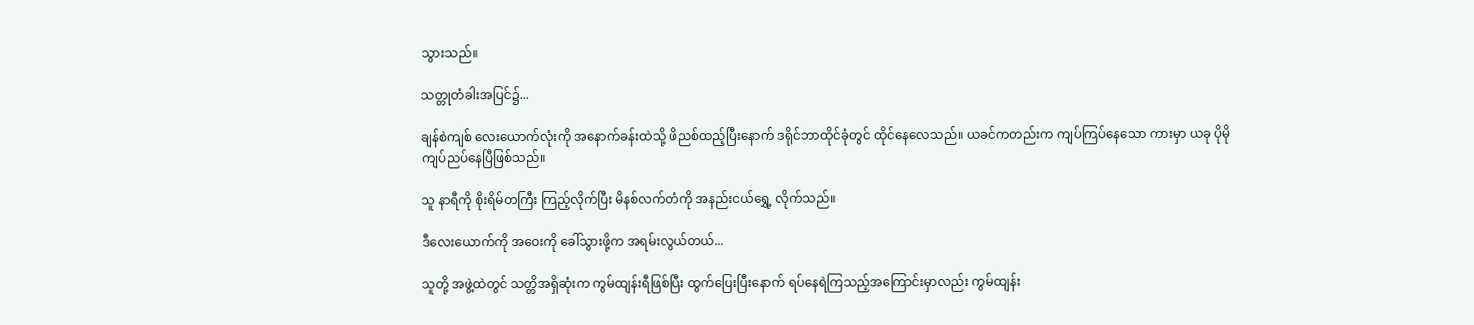သွားသည်။

သတ္တုတံခါးအပြင်၌...

ချန်စဲကျစ် လေးယောက်လုံးကို အနောက်ခန်းထဲသို့ ဖိညစ်ထည့်ပြီးနောက် ဒရိုင်ဘာထိုင်ခုံတွင် ထိုင်နေလေသည်။ ယခင်ကတည်းက ကျပ်ကြပ်နေသော ကားမှာ ယခု ပိုမို ကျပ်ညပ်နေပြီဖြစ်သည်။

သူ နာရီကို စိုးရိမ်တကြီး ကြည့်လိုက်ပြီး မိနစ်လက်တံကို အနည်းငယ်ရွှေ့ လိုက်သည်။

ဒီလေးယောက်ကို အဝေးကို ခေါ်သွားဖို့က အရမ်းလွယ်တယ်...

သူတို့ အဖွဲ့ထဲတွင် သတ္တိအရှိဆုံးက ကွမ်ထျန်းရီဖြစ်ပြီး ထွက်ပြေးပြီး‌နောက် ရပ်နေရဲကြသည့်အကြောင်းမှာလည်း ကွမ်ထျန်း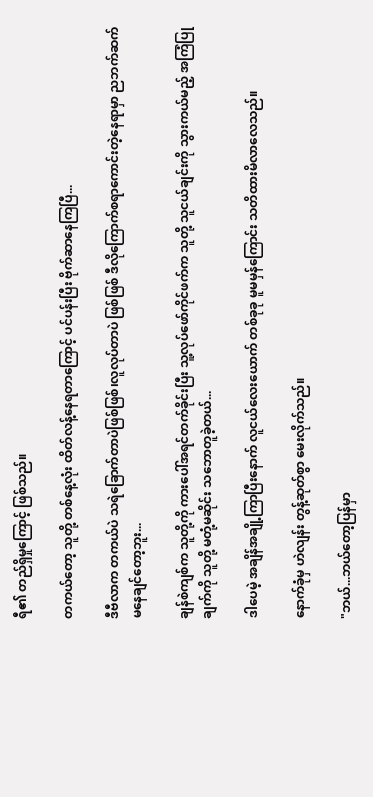ရီ၏ တည်ရှိမှုကြောင့် ဖြစ်သည်။

တကယ်တော့ သူတို့ ‌တစ်နေ့လုံး ထိတ်လန့်နေရတာကြောင့် ပင်ပန်းပြီး ဗိုက်ဆာနေကြပြီ...

ဒီဗီလာက တကယ်ပဲ သရဲခြောက်တာပဲဖြစ်ဖြစ်၊လူလုပ်တာပဲ ဖြစ်ဖြစ် ဒီလိုကြောက်စရာကောင်းတဲ့နေရာမှာ ညဘက်ဆက်မနေချင်‌တော့ဘူး...

ချန်စဲကျစ်က သူတို့ကို ကားပေါ်အရင်တက်ခိုင်းပြီး သူ့လုပ်ဖော်ကိုင်ဖက်က သူတို့ သူငယ်ချင်းကို သွားကယ်မည့် အကြံပြုချက်ကို သူတို့ မတုံ့မဆိုင်း သဘောတူခဲ့တယ်...

ဒါ‌ပေမဲ့ အချိန်အချို့ကြာပြီးနောက် လူငယ်လေးယောက် တစ်ခုခု မူမမှန်ကြောင်း သတိထားမိလာလေသည်။

နောက်ခုံမှ ဟဲလျန်း တွန့်ဆုတ်စွာ ‌မေးလိုက်သည်။

"ဘယ်...ဘယ်တော့ပြန်မှာ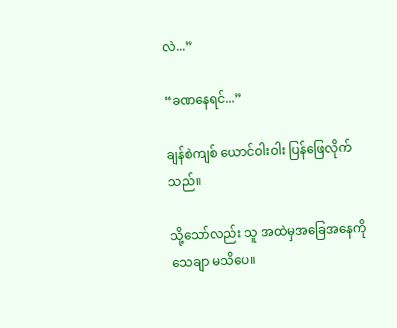လဲ...”

“ခဏ‌‌နေရင်...”

ချန်စဲကျစ် ယောင်ဝါးဝါး ပြန်ဖြေလိုက်သည်။

သို့သော်လည်း သူ အထဲမှအခြေအနေကို သေချာ မသိပေ။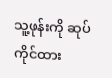သူ့ဖုန်းကို ဆုပ်ကိုင်ထား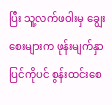ပြီး သူ့လက်ဖဝါးမှ ချွေးစေးများက ဖုန်းမျက်နှာပြင်ကိုပင် စွန်းထင်းစေ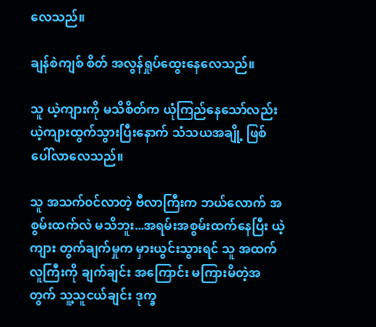လေသည်။

ချန်စဲကျစ် စိတ် အလွန်ရှုပ်ထွေးနေလေသည်။

သူ ယဲ့ကျားကို မသိစိတ်က ယုံကြည်နေသော်လည်း ယဲ့ကျားထွက်သွားပြီးနောက် သံသယအချို့ ဖြစ်ပေါ်လာလေသည်။

သူ အသက်၀င်လာတဲ့ ဗီလာကြီးက ဘယ်လောက် အစွမ်းထက်လဲ မသိဘူး...အရမ်းအစွမ်းထက်နေပြီး ယဲ့ကျား တွက်ချက်မှုက မှားယွင်းသွားရင် သူ အထက်လူကြီးကို ချက်ချင်း အကြောင်း မကြားမိတဲ့အတွက် သူ့သူငယ်ချင်း ဒုက္ခ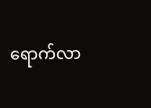ရောက်လာ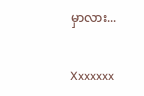မှာလား...


Xxxxxxx